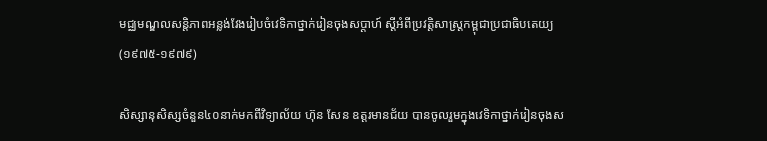មជ្ឈមណ្ឌលសន្តិភាពអន្លង់វែងរៀបចំវេទិកាថ្នាក់រៀនចុងសប្ដាហ៍ ស្ដីអំពីប្រវត្ដិសាស្រ្ដកម្ពុជាប្រជាធិបតេយ្យ (១៩៧៥-១៩៧៩)

សិស្សានុសិស្សចំនួន៤០នាក់មកពីវិទ្យាល័យ ហ៊ុន សែន ឧត្តរមានជ័យ បានចូលរួមក្នុងវេទិកាថ្នាក់រៀនចុងស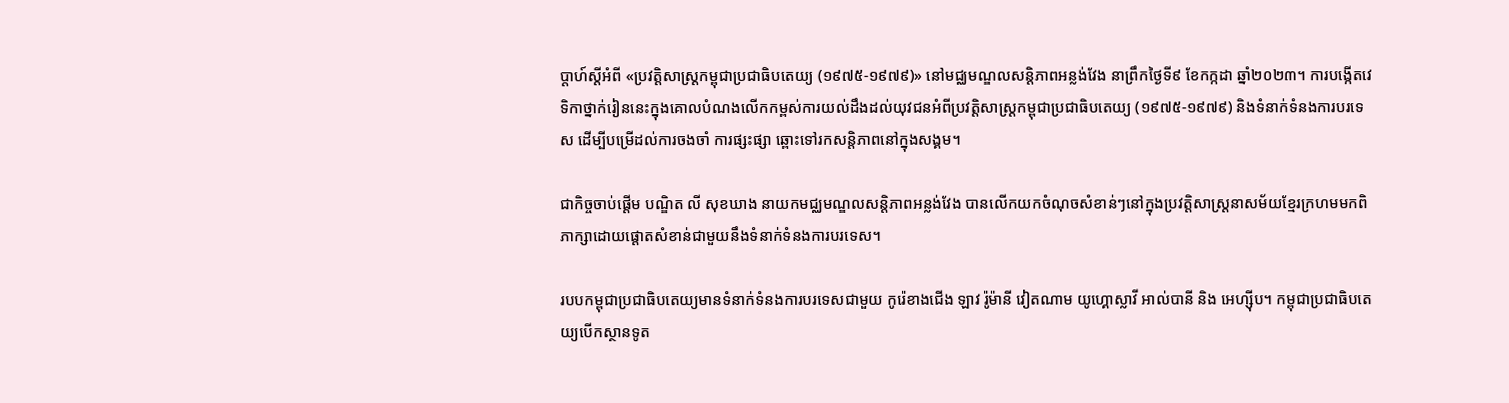ប្ដាហ៍ស្ដីអំពី «ប្រវត្ដិសាស្រ្ដកម្ពុជាប្រជាធិបតេយ្យ (១៩៧៥-១៩៧៩)» នៅមជ្ឈមណ្ឌលសន្ដិភាពអន្លង់វែង នាព្រឹកថ្ងៃទី៩ ខែកក្កដា ឆ្នាំ២០២៣។ ការបង្កើតវេទិកាថ្នាក់រៀននេះក្នុងគោលបំណងលើកកម្ពស់ការយល់ដឹងដល់យុវជនអំពីប្រវត្ដិសាស្រ្ដកម្ពុជាប្រជាធិបតេយ្យ (១៩៧៥-១៩៧៩) និងទំនាក់ទំនងការបរទេស ដើម្បីបម្រើដល់ការចងចាំ ការផ្សះផ្សា ឆ្ពោះទៅរកសន្តិភាពនៅក្នុងសង្គម។

ជាកិច្ចចាប់ផ្ដើម បណ្ឌិត លី សុខឃាង នាយកមជ្ឈមណ្ឌលសន្ដិភាពអន្លង់វែង បានលើកយកចំណុចសំខាន់ៗនៅក្នុងប្រវត្តិសាស្រ្តនាសម័យខ្មែរក្រហមមកពិភាក្សាដោយផ្ដោតសំខាន់ជាមួយនឹងទំនាក់ទំនងការបរទេស។

របបកម្ពុជាប្រជាធិបតេយ្យមានទំនាក់ទំនងការបរទេសជាមួយ កូរ៉េខាងជើង ឡាវ រ៉ូម៉ានី វៀតណាម យូហ្គោស្លាវី អាល់បានី និង អេហ្ស៊ីប។ កម្ពុជាប្រជាធិបតេយ្យបើកស្ថានទូត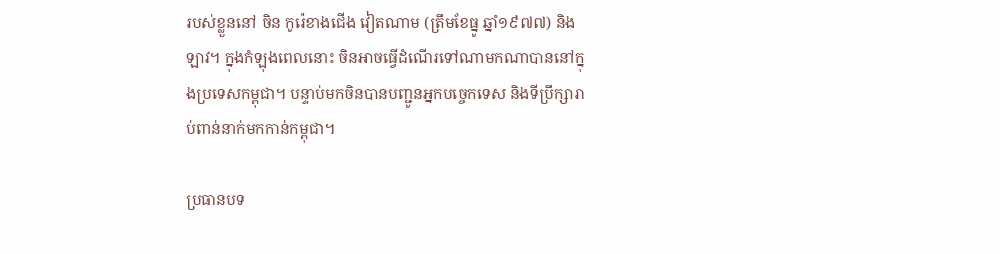របស់ខ្លួននៅ ចិន កូរ៉េខាងជើង វៀតណាម (ត្រឹមខែធ្នូ ឆ្នាំ១៩៧៧) និង ឡាវ។ ក្នុងកំឡុងពេលនោះ ចិនអាចធ្វើដំណើរទៅណាមកណាបាននៅក្នុងប្រទេសកម្ពុជា។ បន្ទាប់មកចិនបានបញ្ជូនអ្នកបច្ចេកទេស និងទីប្រឹក្សារាប់ពាន់នាក់មកកាន់កម្ពុជា។

ប្រធានបទ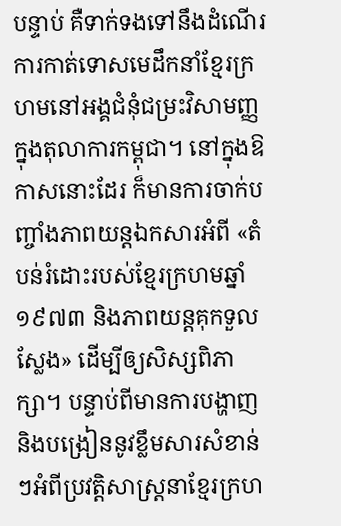បន្ទាប់ គឺទាក់ទងទៅនឹងដំណើរការកាត់ទោសមេដឹកនាំខ្មែរក្រហមនៅអង្គជំនុំជម្រះវិសាមញ្ញក្នុងតុលាការកម្ពុជា។ នៅក្នុងឱកាសនោះដែរ ក៏មានការចាក់បញ្ចាំងភាពយន្តឯកសារអំពី «តំបន់រំដោះរបស់ខ្មែរក្រហមឆ្នាំ១៩៧៣ និងភាពយន្តគុកទួលស្លែង» ដើម្បីឲ្យសិស្សពិភាក្សា។ បន្ទាប់ពីមានការបង្ហាញ និងបង្រៀននូវខ្លឹមសារសំខាន់ៗអំពីប្រវត្តិសាស្រ្តនាខ្មែរក្រហ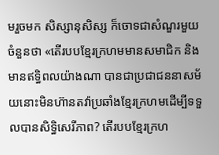មរួចមក សិស្សានុសិស្ស ក៏ចោទជាសំណួរមួយចំនួនថា «តើរបបខ្មែរក្រហមមានសមាជិក និងមានឥទ្ធិពលយ៉ាងណា បានជាប្រជាជននាសម័យនោះមិនហ៊ានតវ៉ាប្រឆាំងខ្មែរក្រហមដើម្បីទទួលបានសិទ្ធិសេរីភាព? តើរបបខ្មែរក្រហ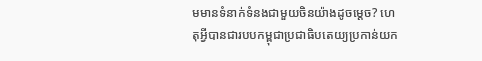មមានទំនាក់ទំនងជាមួយចិនយ៉ាងដូចម្ដេច? ហេតុអ្វីបានជារបបកម្ពុជាប្រជាធិបតេយ្យប្រកាន់យក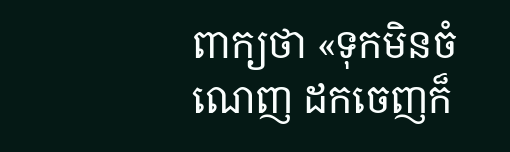ពាក្យថា «ទុកមិនចំណេញ ដកចេញក៏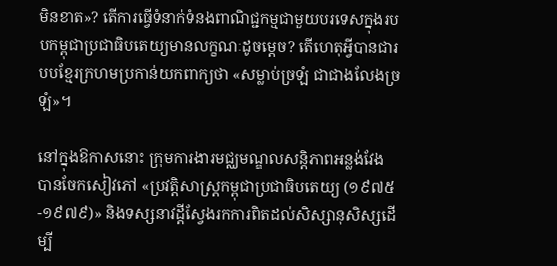មិនខាត»? តើការធ្វើទំនាក់ទំនងពាណិជ្ជកម្មជាមួយបរទេសក្នុងរបបកម្ពុជាប្រជាធិបតេយ្យមានលក្ខណៈដូចម្ដេច? តើហេតុអ្វីបានជារបបខ្មែរក្រហមប្រកាន់យកពាក្យថា «សម្លាប់ច្រឡំ ជាជាងលែងច្រឡំ»។

នៅក្នុងឱកាសនោះ ក្រុមការងារមជ្ឈមណ្ឌលសន្ដិភាពអន្លង់វែង បានចែកសៀវភៅ «ប្រវត្ដិសាស្រ្ដកម្ពុជាប្រជាធិបតេយ្យ (១៩៧៥-១៩៧៩)» និងទស្សនាវដ្ដីស្វែងរកការពិតដល់សិស្សានុសិស្សដើម្បី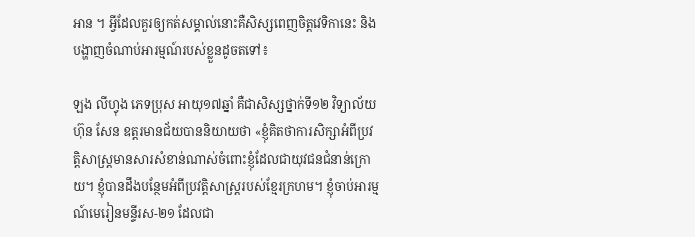អាន ។ អ្វីដែលគួរឲ្យកត់សម្គាល់នោះគឺសិស្សពេញចិត្តវេទិកានេះ និងបង្ហាញចំណាប់អារម្មណ៍របស់ខ្លួនដូចតទៅ៖

ឡង លីហ្វុង ភេទប្រុស អាយុ១៧ឆ្នាំ គឺជាសិស្សថ្នាក់ទី១២ វិទ្យាល័យ ហ៊ុន សែន ឧត្តរមានជ័យបាននិយាយថា «ខ្ញុំគិតថាការសិក្សាអំពីប្រវត្តិសាស្រ្តមានសារសំខាន់ណាស់ចំពោះខ្ញុំដែលជាយុវជនជំនាន់ក្រោយ។ ខ្ញុំបានដឹងបន្ថែមអំពីប្រវត្តិសាស្រ្តរបស់ខ្មែរក្រហម។ ខ្ញុំចាប់អារម្មណ៍មេរៀនមន្ទីរស-២១ ដែលជា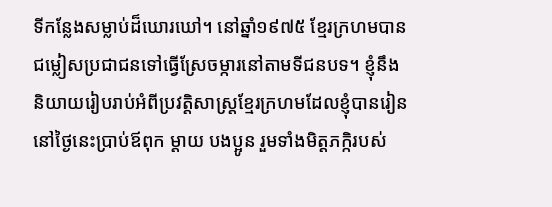ទីកន្លែងសម្លាប់ដ៏ឃោរឃៅ។ នៅឆ្នាំ១៩៧៥ ខ្មែរក្រហមបានជម្លៀសប្រជាជនទៅធ្វើស្រែចម្ការនៅតាមទីជនបទ។ ខ្ញុំនឹងនិយាយរៀបរាប់អំពីប្រវត្តិសាស្រ្តខ្មែរក្រហមដែលខ្ញុំបានរៀននៅថ្ងៃនេះប្រាប់ឪពុក ម្ដាយ បងប្អូន រួមទាំងមិត្តភក្កិរបស់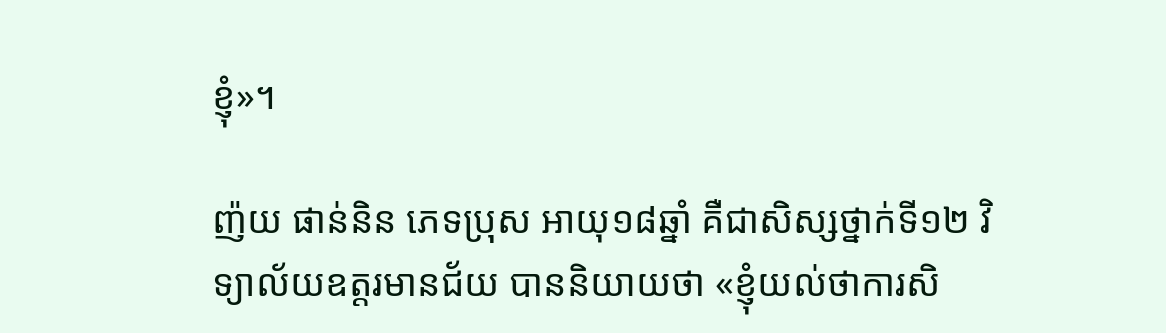ខ្ញុំ»។

ញ៉យ ផាន់និន ភេទប្រុស អាយុ១៨ឆ្នាំ គឺជាសិស្សថ្នាក់ទី១២ វិទ្យាល័យឧត្តរមានជ័យ បាននិយាយថា «ខ្ញុំយល់ថាការសិ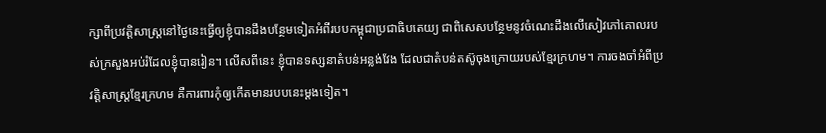ក្សាពីប្រវត្តិសាស្រ្តនៅថ្ងៃនេះធ្វើឲ្យខ្ញុំបានដឹងបន្ថែមទៀតអំពីរបបកម្ពុជាប្រជាធិបតេយ្យ ជាពិសេសបន្ថែមនូវចំណេះដឹងលើសៀវភៅគោលរបស់ក្រសួងអប់រំដែលខ្ញុំបានរៀន។ លើសពីនេះ ខ្ញុំបានទស្សនាតំបន់អន្លង់វែង ដែលជាតំបន់តស៊ូចុងក្រោយរបស់ខ្មែរក្រហម។ ការចងចាំអំពីប្រវត្តិសាស្រ្តខ្មែរក្រហម គឺការពារកុំឲ្យកើតមានរបបនេះម្តងទៀត។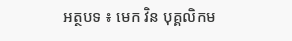អត្ថបទ ៖ មេក វិន បុគ្គលិកម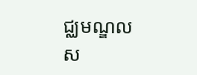ជ្ឈមណ្ឌលស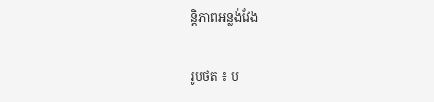ន្តិភាពអន្លង់វែង

រូបថត ៖ ប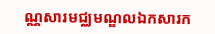ណ្ណសារមជ្ឈមណ្ឌលឯកសារក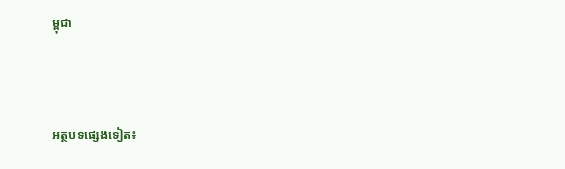ម្ពុជា



អត្ថបទផ្សេងទៀត៖